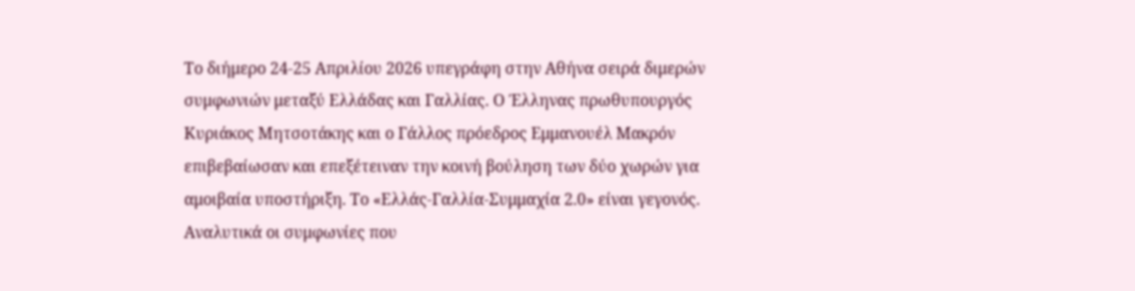Το διήμερο 24-25 Απριλίου 2026 υπεγράφη στην Αθήνα σειρά διμερών συμφωνιών μεταξύ Ελλάδας και Γαλλίας. Ο Έλληνας πρωθυπουργός Κυριάκος Μητσοτάκης και ο Γάλλος πρόεδρος Εμμανουέλ Μακρόν επιβεβαίωσαν και επεξέτειναν την κοινή βούληση των δύο χωρών για αμοιβαία υποστήριξη. Το «Ελλάς-Γαλλία-Συμμαχία 2.0» είναι γεγονός.
Αναλυτικά οι συμφωνίες που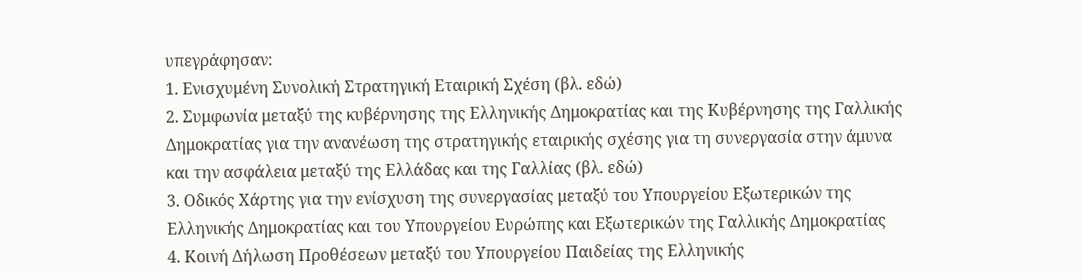υπεγράφησαν:
1. Ενισχυμένη Συνολική Στρατηγική Εταιρική Σχέση (βλ. εδώ)
2. Συμφωνία μεταξύ της κυβέρνησης της Ελληνικής Δημοκρατίας και της Κυβέρνησης της Γαλλικής Δημοκρατίας για την ανανέωση της στρατηγικής εταιρικής σχέσης για τη συνεργασία στην άμυνα και την ασφάλεια μεταξύ της Ελλάδας και της Γαλλίας (βλ. εδώ)
3. Οδικός Χάρτης για την ενίσχυση της συνεργασίας μεταξύ του Υπουργείου Εξωτερικών της Ελληνικής Δημοκρατίας και του Υπουργείου Ευρώπης και Εξωτερικών της Γαλλικής Δημοκρατίας
4. Κοινή Δήλωση Προθέσεων μεταξύ του Υπουργείου Παιδείας της Ελληνικής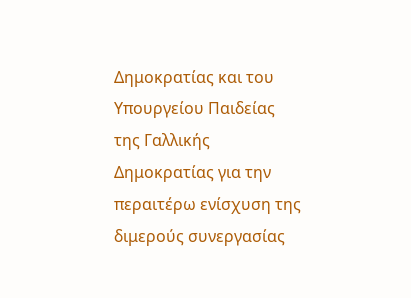Δημοκρατίας και του Υπουργείου Παιδείας της Γαλλικής Δημοκρατίας για την περαιτέρω ενίσχυση της διμερούς συνεργασίας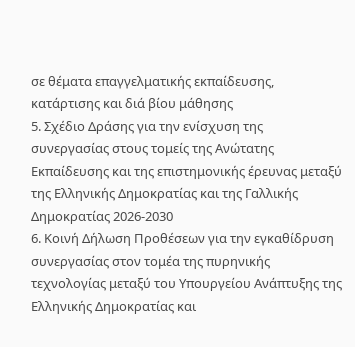σε θέματα επαγγελματικής εκπαίδευσης, κατάρτισης και διά βίου μάθησης
5. Σχέδιο Δράσης για την ενίσχυση της συνεργασίας στους τομείς της Ανώτατης Εκπαίδευσης και της επιστημονικής έρευνας μεταξύ της Ελληνικής Δημοκρατίας και της Γαλλικής Δημοκρατίας 2026-2030
6. Κοινή Δήλωση Προθέσεων για την εγκαθίδρυση συνεργασίας στον τομέα της πυρηνικής τεχνολογίας μεταξύ του Υπουργείου Ανάπτυξης της Ελληνικής Δημοκρατίας και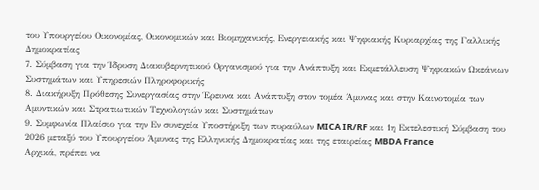του Υπουργείου Οικονομίας, Οικονομικών και Βιομηχανικής, Ενεργειακής και Ψηφιακής Κυριαρχίας της Γαλλικής Δημοκρατίας
7. Σύμβαση για την Ίδρυση Διακυβερνητικού Οργανισμού για την Ανάπτυξη και Εκμετάλλευση Ψηφιακών Ωκεάνιων Συστημάτων και Υπηρεσιών Πληροφορικής
8. Διακήρυξη Πρόθεσης Συνεργασίας στην Έρευνα και Ανάπτυξη στον τομέα Άμυνας και στην Καινοτομία των Αμυντικών και Στρατιωτικών Τεχνολογιών και Συστημάτων
9. Συμφωνία Πλαίσιο για την Εν συνεχεία Υποστήριξη των πυραύλων MICA IR/RF και 1η Εκτελεστική Σύμβαση του 2026 μεταξύ του Υπουργείου Άμυνας της Ελληνικής Δημοκρατίας και της εταιρείας MBDA France
Αρχικά, πρέπει να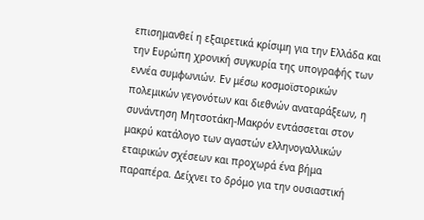επισημανθεί η εξαιρετικά κρίσιμη για την Ελλάδα και την Ευρώπη χρονική συγκυρία της υπογραφής των εννέα συμφωνιών. Εν μέσω κοσμοϊστορικών πολεμικών γεγονότων και διεθνών αναταράξεων, η συνάντηση Μητσοτάκη-Μακρόν εντάσσεται στον μακρύ κατάλογο των αγαστών ελληνογαλλικών εταιρικών σχέσεων και προχωρά ένα βήμα παραπέρα. Δείχνει το δρόμο για την ουσιαστική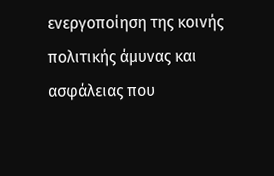ενεργοποίηση της κοινής πολιτικής άμυνας και ασφάλειας που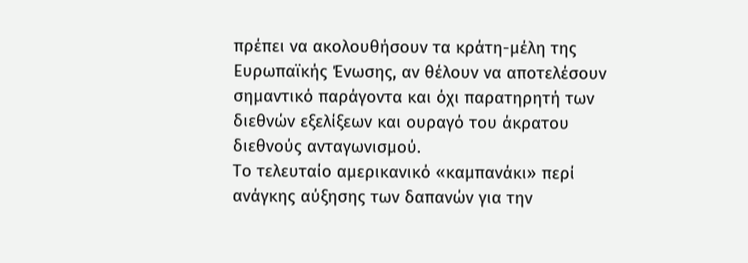πρέπει να ακολουθήσουν τα κράτη-μέλη της Ευρωπαϊκής Ένωσης, αν θέλουν να αποτελέσουν σημαντικό παράγοντα και όχι παρατηρητή των διεθνών εξελίξεων και ουραγό του άκρατου διεθνούς ανταγωνισμού.
Το τελευταίο αμερικανικό «καμπανάκι» περί ανάγκης αύξησης των δαπανών για την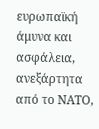ευρωπαϊκή άμυνα και ασφάλεια, ανεξάρτητα από το NATO,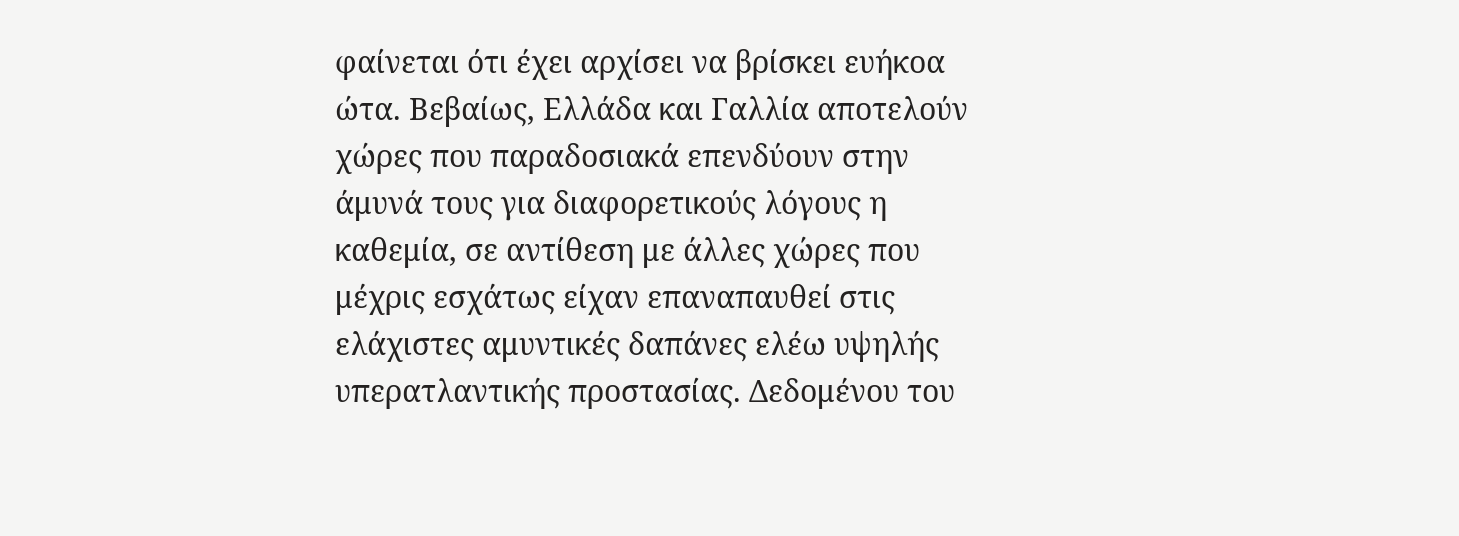φαίνεται ότι έχει αρχίσει να βρίσκει ευήκοα ώτα. Βεβαίως, Ελλάδα και Γαλλία αποτελούν χώρες που παραδοσιακά επενδύουν στην άμυνά τους για διαφορετικούς λόγους η καθεμία, σε αντίθεση με άλλες χώρες που μέχρις εσχάτως είχαν επαναπαυθεί στις ελάχιστες αμυντικές δαπάνες ελέω υψηλής υπερατλαντικής προστασίας. Δεδομένου του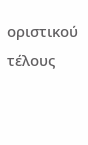οριστικού τέλους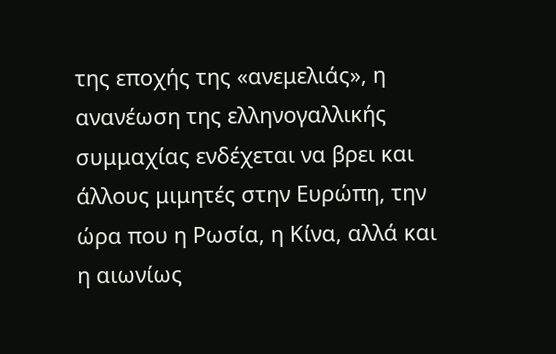της εποχής της «ανεμελιάς», η ανανέωση της ελληνογαλλικής συμμαχίας ενδέχεται να βρει και άλλους μιμητές στην Ευρώπη, την ώρα που η Ρωσία, η Κίνα, αλλά και η αιωνίως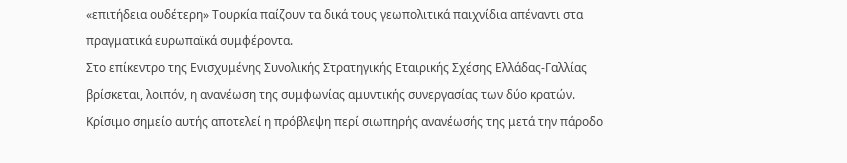«επιτήδεια ουδέτερη» Τουρκία παίζουν τα δικά τους γεωπολιτικά παιχνίδια απέναντι στα πραγματικά ευρωπαϊκά συμφέροντα.
Στο επίκεντρο της Ενισχυμένης Συνολικής Στρατηγικής Εταιρικής Σχέσης Ελλάδας-Γαλλίας βρίσκεται, λοιπόν, η ανανέωση της συμφωνίας αμυντικής συνεργασίας των δύο κρατών. Κρίσιμο σημείο αυτής αποτελεί η πρόβλεψη περί σιωπηρής ανανέωσής της μετά την πάροδο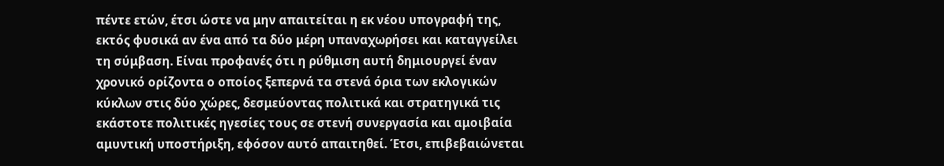πέντε ετών, έτσι ώστε να μην απαιτείται η εκ νέου υπογραφή της, εκτός φυσικά αν ένα από τα δύο μέρη υπαναχωρήσει και καταγγείλει τη σύμβαση. Είναι προφανές ότι η ρύθμιση αυτή δημιουργεί έναν χρονικό ορίζοντα ο οποίος ξεπερνά τα στενά όρια των εκλογικών κύκλων στις δύο χώρες, δεσμεύοντας πολιτικά και στρατηγικά τις εκάστοτε πολιτικές ηγεσίες τους σε στενή συνεργασία και αμοιβαία αμυντική υποστήριξη, εφόσον αυτό απαιτηθεί. Έτσι, επιβεβαιώνεται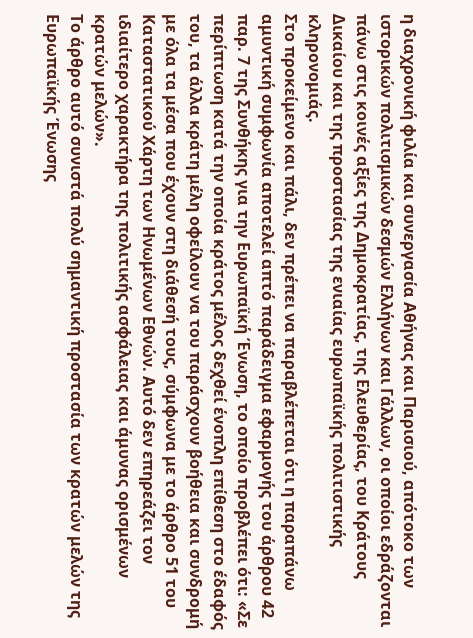η διαχρονική φιλία και συνεργασία Αθήνας και Παρισιού, απότοκο των ιστορικών πολιτισμικών δεσμών Ελλήνων και Γάλλων, οι οποίοι εδράζονται πάνω στις κοινές αξίες της Δημοκρατίας, της Ελευθερίας, του Κράτους Δικαίου και της προστασίας της ενιαίας ευρωπαϊκής πολιτιστικής κληρονομιάς.
Στο προκείμενο και πάλι, δεν πρέπει να παραβλέπεται ότι η παραπάνω αμυντική συμφωνία αποτελεί απτό παράδειγμα εφαρμογής του άρθρου 42 παρ. 7 της Συνθήκης για την Ευρωπαϊκή Ένωση, το οποίο προβλέπει ότι: «Σε περίπτωση κατά την οποία κράτος μέλος δεχθεί ένοπλη επίθεση στο έδαφός του, τα άλλα κράτη μέλη οφείλουν να του παράσχουν βοήθεια και συνδρομή με όλα τα μέσα που έχουν στη διάθεσή τους, σύμφωνα με το άρθρο 51 του Καταστατικού Χάρτη των Ηνωμένων Εθνών. Αυτό δεν επηρεάζει τον ιδιαίτερο χαρακτήρα της πολιτικής ασφάλειας και άμυνας ορισμένων κρατών μελών».
Το άρθρο αυτό συνιστά πολύ σημαντική προστασία των κρατών μελών της Ευρωπαϊκής Ένωσης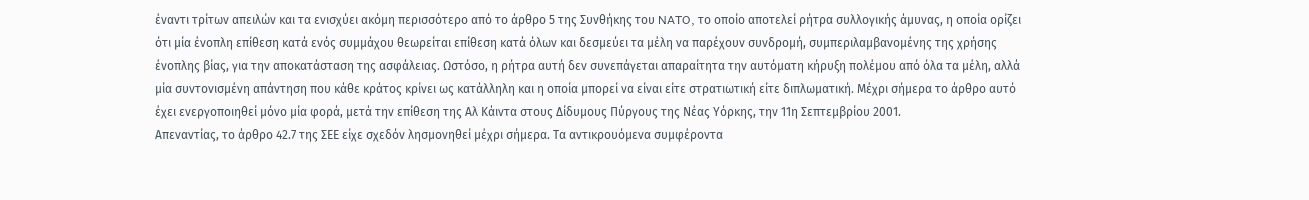έναντι τρίτων απειλών και τα ενισχύει ακόμη περισσότερο από το άρθρο 5 της Συνθήκης του NATO, το οποίο αποτελεί ρήτρα συλλογικής άμυνας, η οποία ορίζει ότι μία ένοπλη επίθεση κατά ενός συμμάχου θεωρείται επίθεση κατά όλων και δεσμεύει τα μέλη να παρέχουν συνδρομή, συμπεριλαμβανομένης της χρήσης ένοπλης βίας, για την αποκατάσταση της ασφάλειας. Ωστόσο, η ρήτρα αυτή δεν συνεπάγεται απαραίτητα την αυτόματη κήρυξη πολέμου από όλα τα μέλη, αλλά μία συντονισμένη απάντηση που κάθε κράτος κρίνει ως κατάλληλη και η οποία μπορεί να είναι είτε στρατιωτική είτε διπλωματική. Μέχρι σήμερα το άρθρο αυτό έχει ενεργοποιηθεί μόνο μία φορά, μετά την επίθεση της Αλ Κάιντα στους Δίδυμους Πύργους της Νέας Υόρκης, την 11η Σεπτεμβρίου 2001.
Απεναντίας, το άρθρο 42.7 της ΣΕΕ είχε σχεδόν λησμονηθεί μέχρι σήμερα. Τα αντικρουόμενα συμφέροντα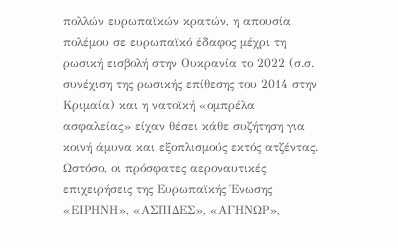πολλών ευρωπαϊκών κρατών, η απουσία πολέμου σε ευρωπαϊκό έδαφος μέχρι τη ρωσική εισβολή στην Ουκρανία το 2022 (σ.σ. συνέχιση της ρωσικής επίθεσης του 2014 στην Κριμαία) και η νατοϊκή «ομπρέλα ασφαλείας» είχαν θέσει κάθε συζήτηση για κοινή άμυνα και εξοπλισμούς εκτός ατζέντας. Ωστόσο, οι πρόσφατες αεροναυτικές επιχειρήσεις της Ευρωπαϊκής Ένωσης «ΕΙΡΗΝΗ», «ΑΣΠΙΔΕΣ», «ΑΓΗΝΩΡ»,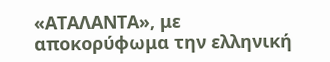«ΑΤΑΛΑΝΤΑ», με αποκορύφωμα την ελληνική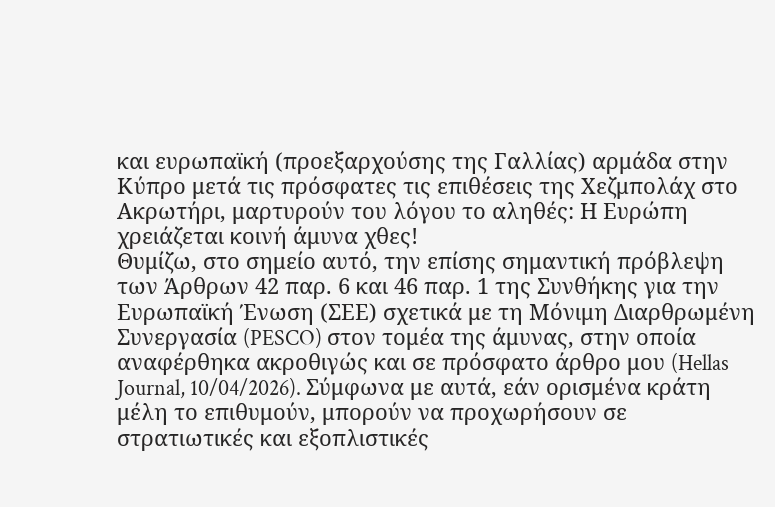και ευρωπαϊκή (προεξαρχούσης της Γαλλίας) αρμάδα στην Κύπρο μετά τις πρόσφατες τις επιθέσεις της Χεζμπολάχ στο Ακρωτήρι, μαρτυρούν του λόγου το αληθές: Η Ευρώπη χρειάζεται κοινή άμυνα χθες!
Θυμίζω, στο σημείο αυτό, την επίσης σημαντική πρόβλεψη των Άρθρων 42 παρ. 6 και 46 παρ. 1 της Συνθήκης για την Ευρωπαϊκή Ένωση (ΣΕΕ) σχετικά με τη Μόνιμη Διαρθρωμένη Συνεργασία (PESCO) στον τομέα της άμυνας, στην οποία αναφέρθηκα ακροθιγώς και σε πρόσφατο άρθρο μου (Hellas Journal, 10/04/2026). Σύμφωνα με αυτά, εάν ορισμένα κράτη μέλη το επιθυμούν, μπορούν να προχωρήσουν σε στρατιωτικές και εξοπλιστικές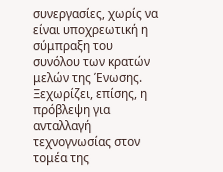συνεργασίες, χωρίς να είναι υποχρεωτική η σύμπραξη του συνόλου των κρατών μελών της Ένωσης.
Ξεχωρίζει, επίσης, η πρόβλεψη για ανταλλαγή τεχνογνωσίας στον τομέα της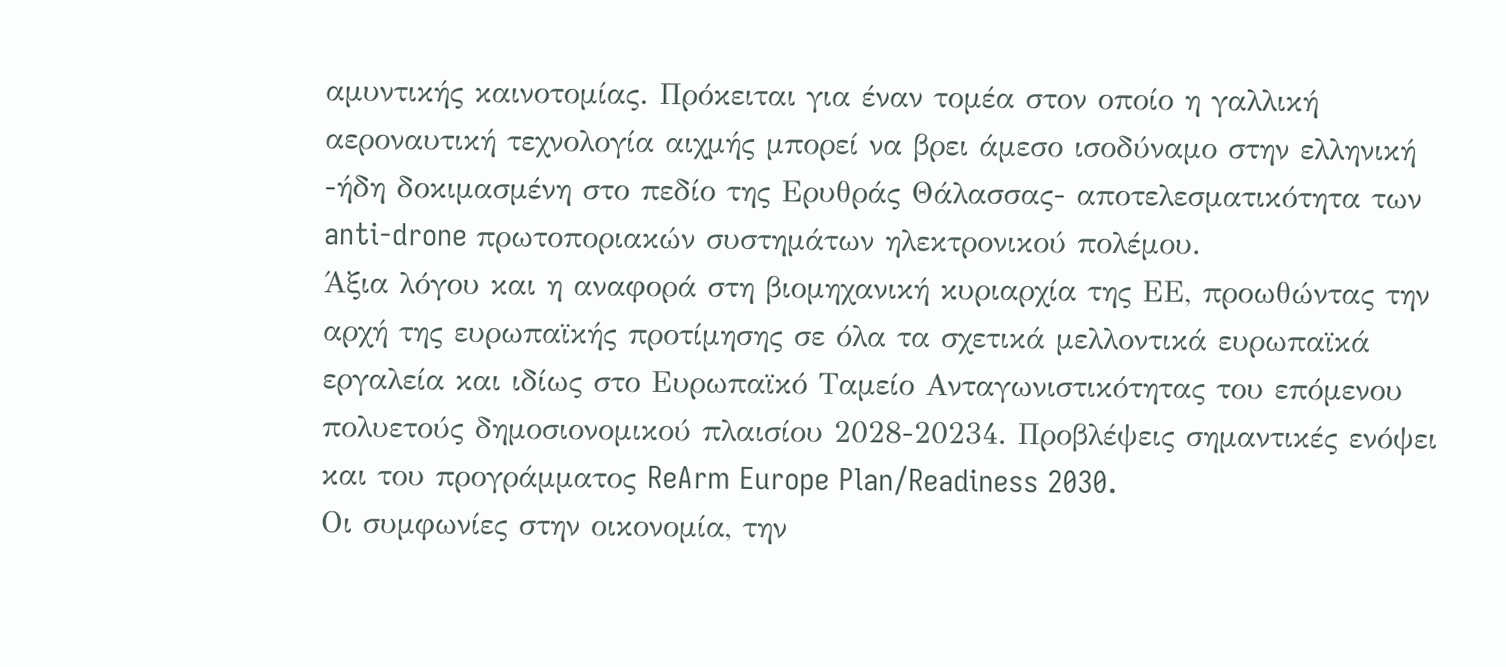αμυντικής καινοτομίας. Πρόκειται για έναν τομέα στον οποίο η γαλλική αεροναυτική τεχνολογία αιχμής μπορεί να βρει άμεσο ισοδύναμο στην ελληνική -ήδη δοκιμασμένη στο πεδίο της Ερυθράς Θάλασσας- αποτελεσματικότητα των anti-drone πρωτοποριακών συστημάτων ηλεκτρονικού πολέμου.
Άξια λόγου και η αναφορά στη βιομηχανική κυριαρχία της ΕΕ, προωθώντας την αρχή της ευρωπαϊκής προτίμησης σε όλα τα σχετικά μελλοντικά ευρωπαϊκά εργαλεία και ιδίως στο Ευρωπαϊκό Ταμείο Ανταγωνιστικότητας του επόμενου πολυετούς δημοσιονομικού πλαισίου 2028-20234. Προβλέψεις σημαντικές ενόψει και του προγράμματος ReArm Europe Plan/Readiness 2030.
Οι συμφωνίες στην οικονομία, την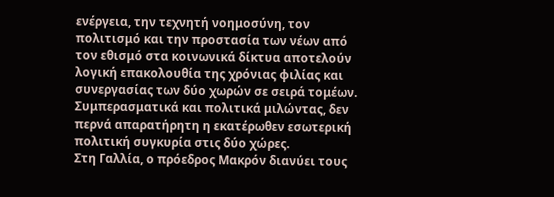ενέργεια, την τεχνητή νοημοσύνη, τον πολιτισμό και την προστασία των νέων από τον εθισμό στα κοινωνικά δίκτυα αποτελούν λογική επακολουθία της χρόνιας φιλίας και συνεργασίας των δύο χωρών σε σειρά τομέων.
Συμπερασματικά και πολιτικά μιλώντας, δεν περνά απαρατήρητη η εκατέρωθεν εσωτερική πολιτική συγκυρία στις δύο χώρες.
Στη Γαλλία, ο πρόεδρος Μακρόν διανύει τους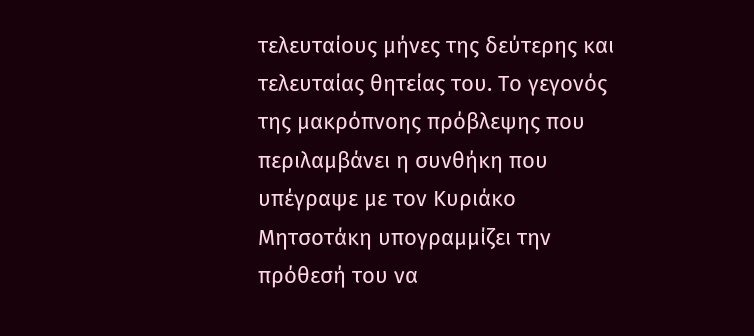τελευταίους μήνες της δεύτερης και τελευταίας θητείας του. Το γεγονός της μακρόπνοης πρόβλεψης που περιλαμβάνει η συνθήκη που υπέγραψε με τον Κυριάκο Μητσοτάκη υπογραμμίζει την πρόθεσή του να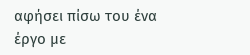αφήσει πίσω του ένα έργο με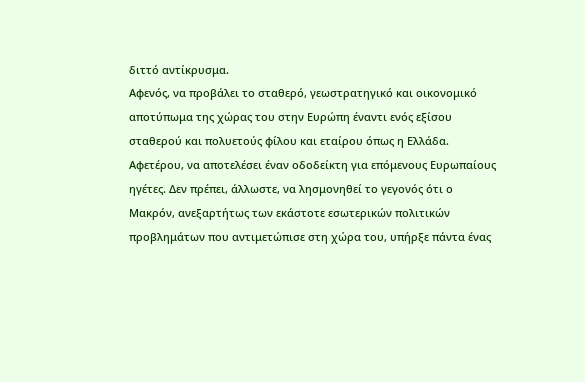διττό αντίκρυσμα.
Αφενός, να προβάλει το σταθερό, γεωστρατηγικό και οικονομικό αποτύπωμα της χώρας του στην Ευρώπη έναντι ενός εξίσου σταθερού και πολυετούς φίλου και εταίρου όπως η Ελλάδα.
Αφετέρου, να αποτελέσει έναν οδοδείκτη για επόμενους Ευρωπαίους ηγέτες. Δεν πρέπει, άλλωστε, να λησμονηθεί το γεγονός ότι ο Μακρόν, ανεξαρτήτως των εκάστοτε εσωτερικών πολιτικών προβλημάτων που αντιμετώπισε στη χώρα του, υπήρξε πάντα ένας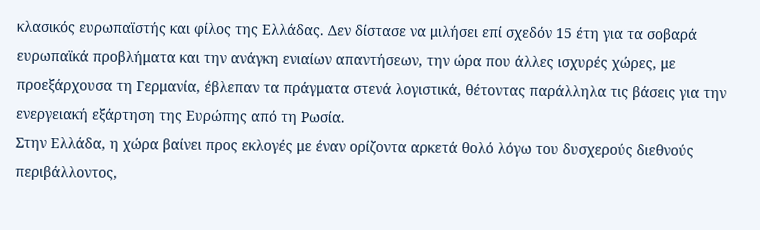κλασικός ευρωπαϊστής και φίλος της Ελλάδας. Δεν δίστασε να μιλήσει επί σχεδόν 15 έτη για τα σοβαρά ευρωπαϊκά προβλήματα και την ανάγκη ενιαίων απαντήσεων, την ώρα που άλλες ισχυρές χώρες, με προεξάρχουσα τη Γερμανία, έβλεπαν τα πράγματα στενά λογιστικά, θέτοντας παράλληλα τις βάσεις για την ενεργειακή εξάρτηση της Ευρώπης από τη Ρωσία.
Στην Ελλάδα, η χώρα βαίνει προς εκλογές με έναν ορίζοντα αρκετά θολό λόγω του δυσχερούς διεθνούς περιβάλλοντος,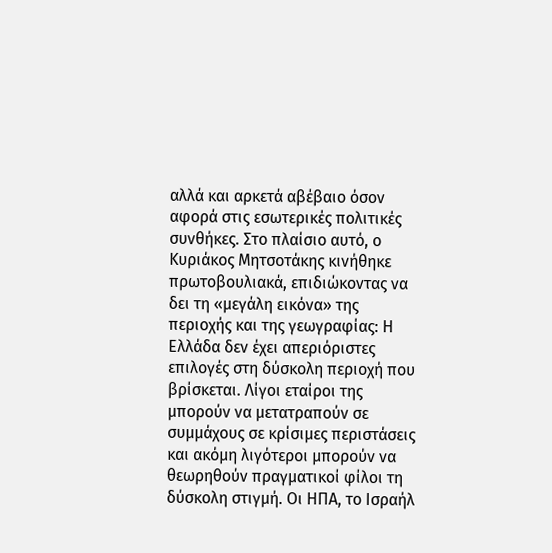αλλά και αρκετά αβέβαιο όσον αφορά στις εσωτερικές πολιτικές συνθήκες. Στο πλαίσιο αυτό, ο Κυριάκος Μητσοτάκης κινήθηκε πρωτοβουλιακά, επιδιώκοντας να δει τη «μεγάλη εικόνα» της περιοχής και της γεωγραφίας: Η Ελλάδα δεν έχει απεριόριστες επιλογές στη δύσκολη περιοχή που βρίσκεται. Λίγοι εταίροι της μπορούν να μετατραπούν σε συμμάχους σε κρίσιμες περιστάσεις και ακόμη λιγότεροι μπορούν να θεωρηθούν πραγματικοί φίλοι τη δύσκολη στιγμή. Οι ΗΠΑ, το Ισραήλ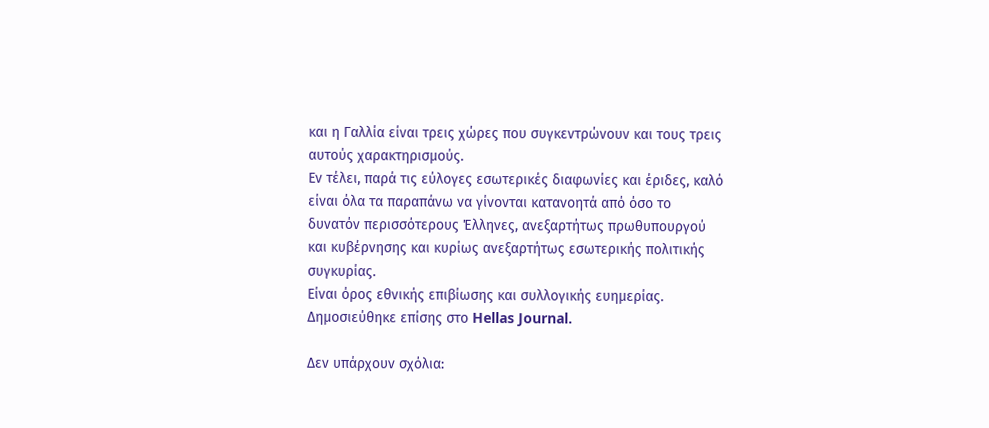και η Γαλλία είναι τρεις χώρες που συγκεντρώνουν και τους τρεις αυτούς χαρακτηρισμούς.
Εν τέλει, παρά τις εύλογες εσωτερικές διαφωνίες και έριδες, καλό είναι όλα τα παραπάνω να γίνονται κατανοητά από όσο το δυνατόν περισσότερους Έλληνες, ανεξαρτήτως πρωθυπουργού και κυβέρνησης και κυρίως ανεξαρτήτως εσωτερικής πολιτικής συγκυρίας.
Είναι όρος εθνικής επιβίωσης και συλλογικής ευημερίας.
Δημοσιεύθηκε επίσης στο Hellas Journal.

Δεν υπάρχουν σχόλια: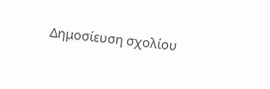Δημοσίευση σχολίου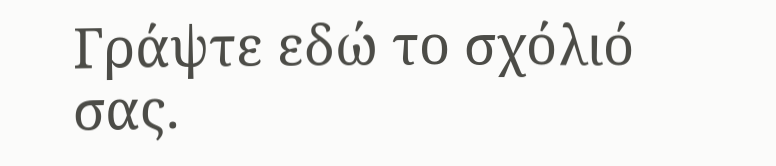Γράψτε εδώ το σχόλιό σας.